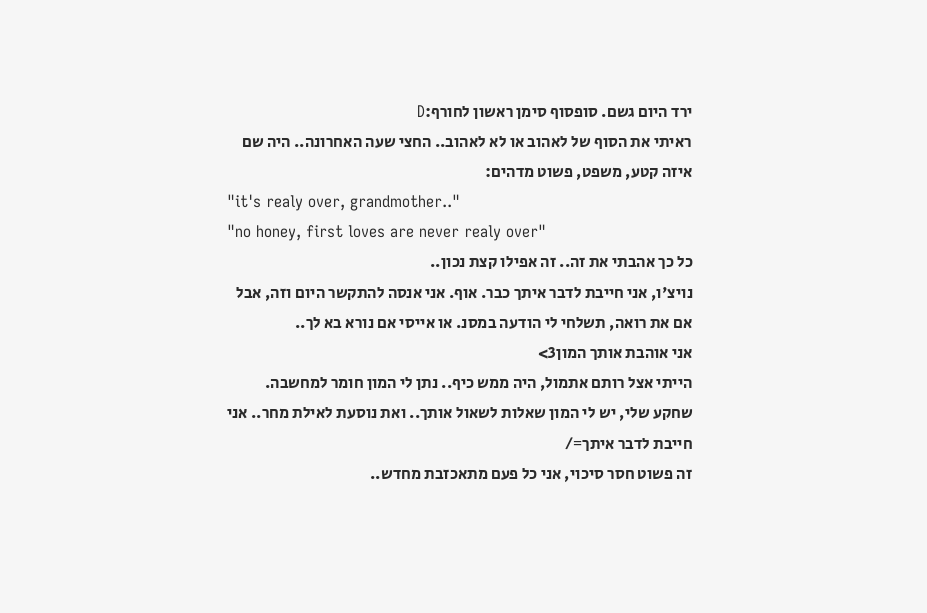ירד היום גשם. סופסוף סימן ראשון לחורף:D
ראיתי את הסוף של לאהוב או לא לאהוב.. החצי שעה האחרונה.. היה שם איזה קטע, משפט, פשוט מדהים:
"it's realy over, grandmother.."
"no honey, first loves are never realy over"
כל כך אהבתי את זה.. זה אפילו קצת נכון..
נויצ'ו, אני חייבת לדבר איתך כבר. אוף. אני אנסה להתקשר היום וזה, אבל אם את רואה, תשלחי לי הודעה במסנ. או אייסי אם נורא בא לך..
אני אוהבת אותך המון3>
הייתי אצל רותם אתמול, היה ממש כיף.. נתן לי המון חומר למחשבה.
שחקע שלי, יש לי המון שאלות לשאול אותך.. ואת נוסעת לאילת מחר.. אני חייבת לדבר איתך=/
זה פשוט חסר סיכוי, אני כל פעם מתאכזבת מחדש..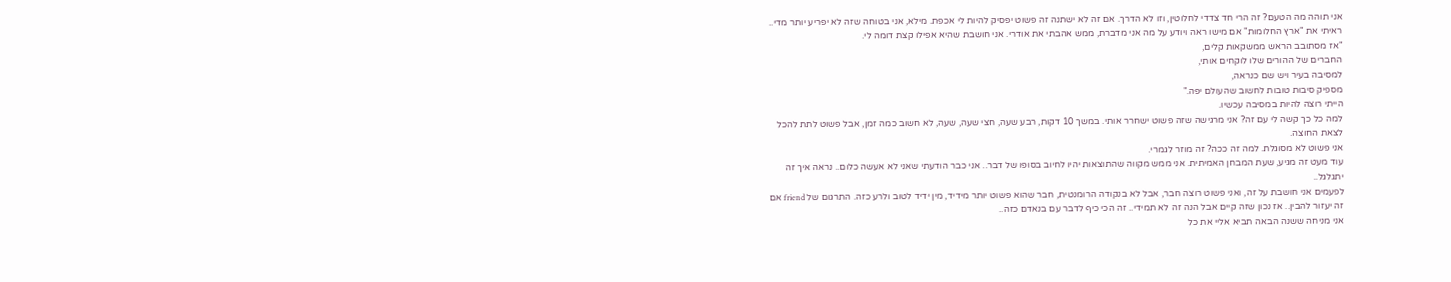אני תוהה מה הטעם? זה הרי חד צדדי לחלוטין, וזו לא הדרך. אם זה לא ישתנה זה פשוט יפסיק להיות לי אכפת. מילא, אני בטוחה שזה לא יפריע יותר מדי..
ראיתי את "ארץ החלומות" אם מישו ראה ויודע על מה אני מדברת, ממש אהבתי את אודרי. אני חושבת שהיא אפילו קצת דומה לי.
"אז מסתובב הראש ממשקאות קלים,
החברים של ההורים שלו לוקחים אותי,
למסיבה בעיר ויש שם כנראה,
מספיק סיבות טובות לחשוב שהעולם יפה."
הייתי רוצה להיות במסיבה עכשיו.
למה כל כך קשה לי עם זה? אני מרגישה שזה פשוט ישחרר אותי. במשך 10 דקות, רבע שעה, חצי שעה, שעה, לא חשוב כמה זמן, אבל פשוט לתת להכל לצאת החוצה.
אני פשוט לא מסוגלת. למה זה ככה? זה מוזר לגמרי.
עוד מעט זה מגיע, שעת המבחן האמיתית. אני ממש מקווה שהתוצאות יהיו לחיוב בסופו של דבר.. אני כבר הודעתי שאני לא אעשה כלום.. נראה איך זה יתגלגל..
לפעמים אני חושבת על זה, ואני פשוט רוצה חבר, אבל לא בנקודה הרומנטית, חבר שהוא פשוט יותר מידיד, מין ידיד לטוב ולרע כזה. התרגום של friend אם זה יעזור להבין.. אז נכון שזה קיים אבל הנה זה לא תמידי.. זה הכי כיף לדבר עם בנאדם כזה..
אני מניחה ששנה הבאה תביא אליי את כל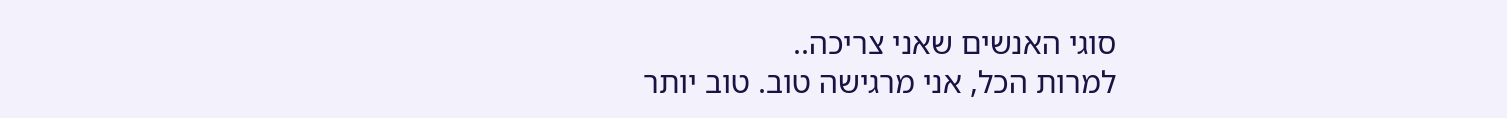סוגי האנשים שאני צריכה..
למרות הכל, אני מרגישה טוב. טוב יותר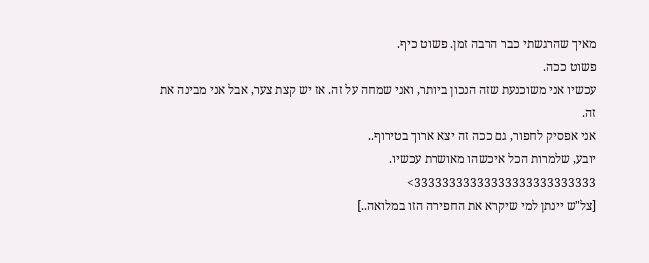מאיך שהרגשתי כבר הרבה זמן. פשוט כיף.
פשוט ככה.
עכשיו אני משוכנעת שזה הנכון ביותר, ואני שמחה על זה. אז יש קצת צער, אבל אני מבינה את זה.
אני אפסיק לחפור, גם ככה זה יצא ארוך בטירוף..
יובע, שלמרות הכל איכשהו מאושרת עכשיו.
33333333333333333333333333>
[צל"ש יינתן למי שיקרא את החפירה הזו במלואה..]